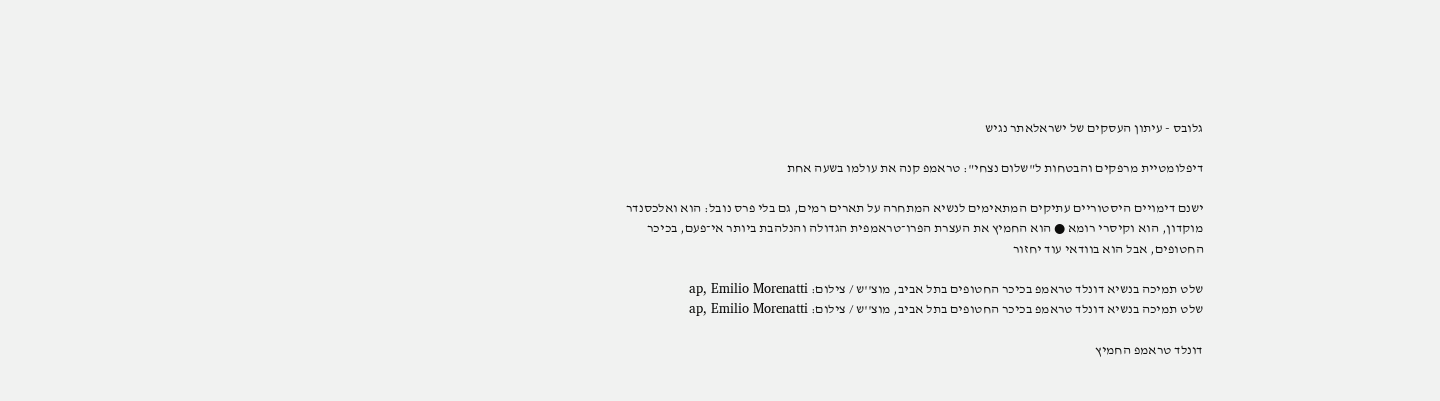גלובס - עיתון העסקים של ישראלאתר נגיש

דיפלומטיית מרפקים והבטחות ל"שלום נצחי": טראמפ קנה את עולמו בשעה אחת

ישנם דימויים היסטוריים עתיקים המתאימים לנשיא המתחרה על תארים רמים, גם בלי פרס נובל: הוא ואלכסנדר מוקדון, הוא וקיסרי רומא ● הוא החמיץ את העצרת הפרו־טראמפית הגדולה והנלהבת ביותר אי־פעם, בכיכר החטופים, אבל הוא בוודאי עוד יחזור

שלט תמיכה בנשיא דונלד טראמפ בכיכר החטופים בתל אביב, מוצ''ש / צילום: ap, Emilio Morenatti
שלט תמיכה בנשיא דונלד טראמפ בכיכר החטופים בתל אביב, מוצ''ש / צילום: ap, Emilio Morenatti

דונלד טראמפ החמיץ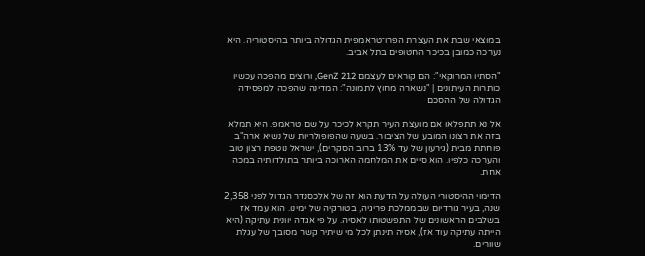במוצאי שבת את העצרת הפרו־טראמפית הגדולה ביותר בהיסטוריה. היא נערכה כמובן בכיכר החטופים בתל אביב.

"הסתיו המרוקאי": הם קוראים לעצמם GenZ 212, ורוצים מהפכה עכשיו
כותרות העיתונים | "נשארה מחוץ לתמונה": המדינה שהפכה למפסידה הגדולה של ההסכם

אל נא תתפלאו אם מועצת העיר תקרא לכיכר על שם טראמפ. היא תמלא בזה את רצונו המובע של הציבור. בשעה שהפופולריות של נשיא ארה"ב פוחתת מבית (גירעון של עד 13% ברוב הסקרים), ישראל נוטפת רצון טוב והערכה כלפיו. הוא סיים את המלחמה הארוכה ביותר בתולדותיה במכה אחת.

הדימוי ההיסטורי העולה על הדעת הוא זה של אלכסנדר הגדול לפני 2,358 שנה, בעיר גורדיום שבממלכת פריגיה, בטורקיה של ימינו. הוא עמד אז בשלבים הראשונים של התפשטותו לאסיה. על פי אגדה יוונית עתיקה (היא הייתה עתיקה עוד אז), אסיה תינתן לכל מי שיתיר קשר מסובך של עגלת שוורים.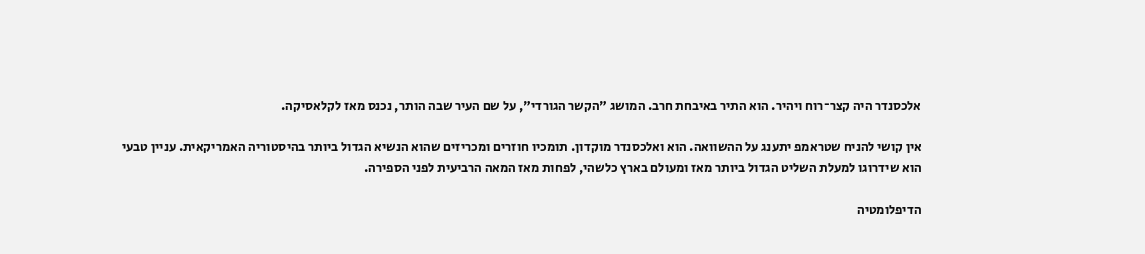אלכסנדר היה קצר־רוח ויהיר. הוא התיר באיבחת חרב. המושג "הקשר הגורדי", על שם העיר שבה הותר, נכנס מאז לקלאסיקה.

אין קושי להניח שטראמפ יתענג על ההשוואה. הוא ואלכסנדר מוקדון. תומכיו חוזרים ומכריזים שהוא הנשיא הגדול ביותר בהיסטוריה האמריקאית. עניין טבעי הוא שידרוגו למעלת השליט הגדול ביותר מאז ומעולם בארץ כלשהי, לפחות מאז המאה הרביעית לפני הספירה.

הדיפלומטיה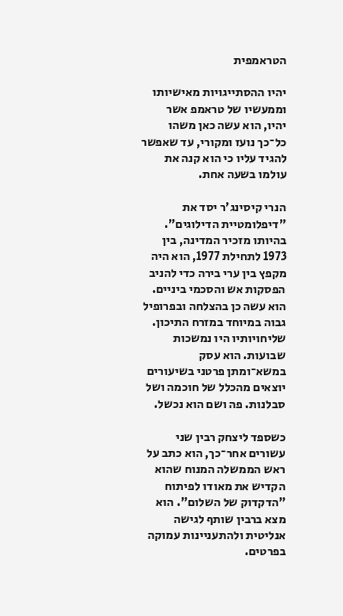הטראמפית

יהיו ההסתייגויות מאישיותו וממעשיו של טראמפ אשר יהיו, הוא עשה כאן משהו כל־כך נועז ומקורי, עד שאפשר להגיד עליו כי הוא קנה את עולמו בשעה אחת.

הנרי קיסינג'ר יסד את "דיפלומטיית הדילוגים". בהיותו מזכיר המדינה, בין 1973 לתחילת 1977, הוא היה מקפץ בין ערי בירה כדי להניב הפסקות אש והסכמי ביניים. הוא עשה כן בהצלחה ובפרופיל גבוה במיוחד במזרח התיכון. שליחויותיו היו נמשכות שבועות. הוא עסק במשא־ומתן פרטני בשיעורים יוצאים מהכלל של חוכמה ושל סבלנות. פה ושם הוא נכשל.

כשספד ליצחק רבין שני עשורים אחר־כך, הוא כתב על ראש הממשלה המנוח שהוא הקדיש את מאודו לפיתוח "הדקדוק של השלום". הוא מצא ברבין שותף לגישה אנליטית ולהתעניינות עמוקה בפרטים.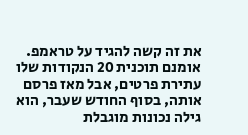את זה קשה להגיד על טראמפ. אומנם תוכנית 20 הנקודות שלו עתירת פרטים, אבל מאז פרסם אותה, בסוף החודש שעבר, הוא גילה נכונות מוגבלת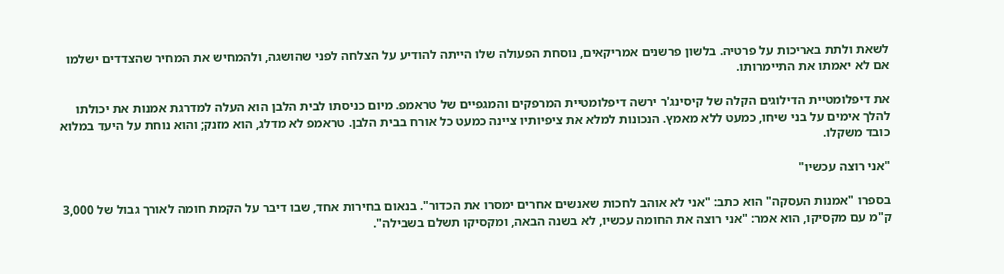לשאת ולתת באריכות על פרטיה. בלשון פרשנים אמריקאים, נוסחת הפעולה שלו הייתה להודיע על הצלחה לפני שהושגה, ולהמחיש את המחיר שהצדדים ישלמו אם לא יאמתו את התיימרותו.

את דיפלומטיית הדילוגים הקלה של קיסינג'ר ירשה דיפלומטיית המרפקים והמגפיים של טראמפ. מיום כניסתו לבית הלבן הוא העלה למדרגת אמנות את יכולתו להלך אימים על בני שיחו, כמעט ללא מאמץ. הנכונות למלא את ציפיותיו ציינה כמעט כל אורח בבית הלבן. טראמפ לא מדלג, הוא מזנק; והוא נוחת על היעד במלוא כובד משקלו.

"אני רוצה עכשיו"

בספרו "אמנות העסקה" הוא כתב: "אני לא אוהב לחכות שאנשים אחרים ימסרו את הכדור". בנאום בחירות אחד, שבו דיבר על הקמת חומה לאורך גבול של 3,000 ק"מ עם מקסיקו, הוא אמר: "אני רוצה את החומה עכשיו, לא בשנה הבאה, ומקסיקו תשלם בשבילה".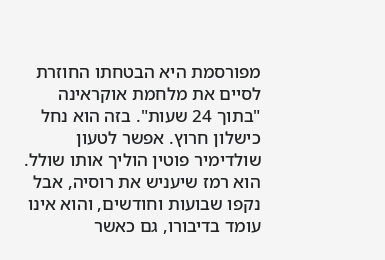מפורסמת היא הבטחתו החוזרת לסיים את מלחמת אוקראינה "בתוך 24 שעות". בזה הוא נחל כישלון חרוץ. אפשר לטעון שולדימיר פוטין הוליך אותו שולל. הוא רמז שיעניש את רוסיה, אבל נקפו שבועות וחודשים, והוא אינו עומד בדיבורו, גם כאשר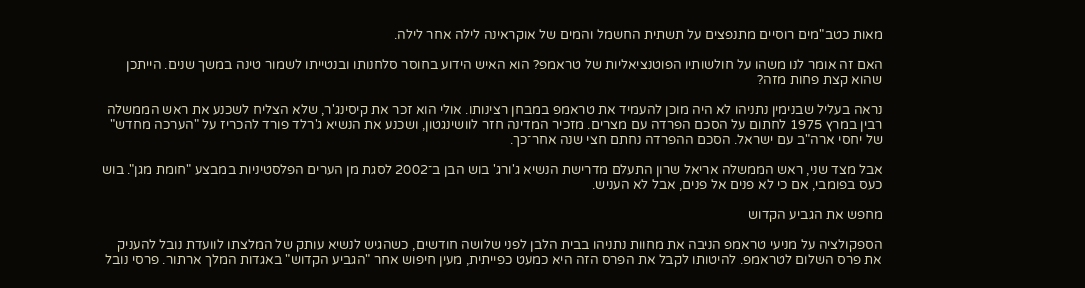מאות כטב"מים רוסיים מתנפצים על תשתית החשמל והמים של אוקראינה לילה אחר לילה.

האם זה אומר לנו משהו על חולשותיו הפוטנציאליות של טראמפ? הוא האיש הידוע בחוסר סלחנותו ובנטייתו לשמור טינה במשך שנים. הייתכן שהוא קצת פחות מזה?

נראה בעליל שבנימין נתניהו לא היה מוכן להעמיד את טראמפ במבחן רצינותו. אולי הוא זכר את קיסינג'ר, שלא הצליח לשכנע את ראש הממשלה רבין במרץ 1975 לחתום על הסכם הפרדה עם מצרים. מזכיר המדינה חזר לוושינגטון, ושכנע את הנשיא ג'רלד פורד להכריז על "הערכה מחדש" של יחסי ארה"ב עם ישראל. הסכם ההפרדה נחתם חצי שנה אחר־כך.

אבל מצד שני, ראש הממשלה אריאל שרון התעלם מדרישת הנשיא ג'ורג' בוש הבן ב־2002 לסגת מן הערים הפלסטיניות במבצע "חומת מגן". בוש כעס בפומבי, אם כי לא פנים אל פנים, אבל לא העניש.

מחפש את הגביע הקדוש

הספקולציה על מניעי טראמפ הניבה את מחוות נתניהו בבית הלבן לפני שלושה חודשים, כשהגיש לנשיא עותק של המלצתו לוועדת נובל להעניק את פרס השלום לטראמפ. להיטותו לקבל את הפרס הזה היא כמעט כפייתית, מעין חיפוש אחר "הגביע הקדוש" באגדות המלך ארתור. פרסי נובל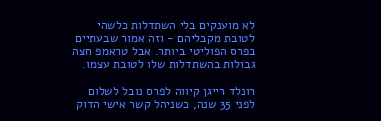לא מוענקים בלי השתדלות כלשהי לטובת מקבליהם - וזה אמור שבעתיים בפרס הפוליטי ביותר. אבל טראמפ חצה גבולות בהשתדלות שלו לטובת עצמו.

רונלד רייגן קיווה לפרס נובל לשלום לפני 35 שנה, כשניהל קשר אישי הדוק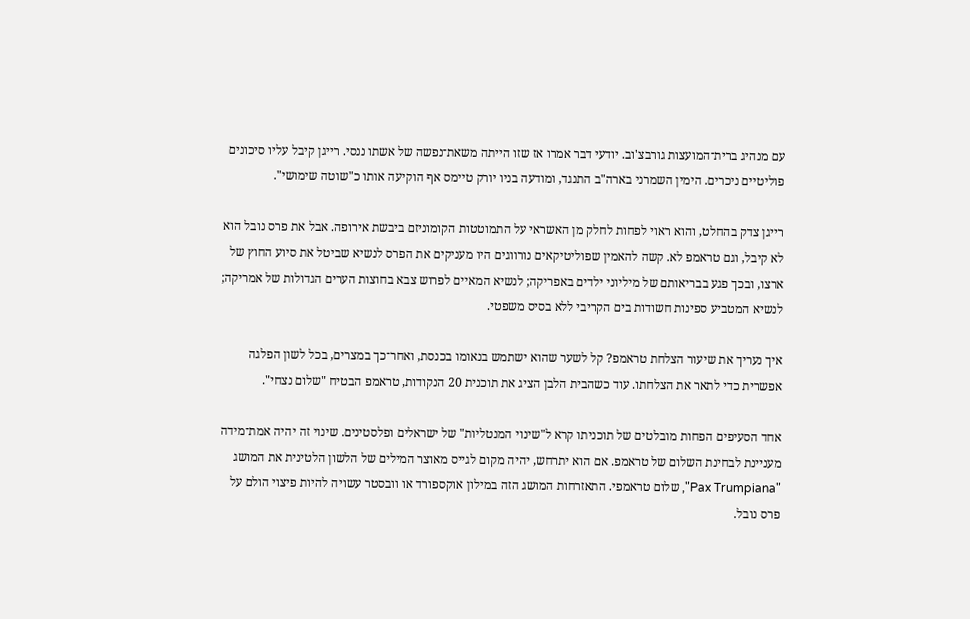עם מנהיג ברית־המועצות גורבצ'וב. יודעי דבר אמרו אז שזו הייתה משאת־נפשה של אשתו ננסי. רייגן קיבל עליו סיכונים פוליטיים ניכרים. הימין השמרני בארה"ב התנגד, ומודעה בניו יורק טיימס אף הוקיעה אותו כ"שוטה שימושי".

רייגן צדק בהחלט, והוא ראוי לפחות לחלק מן האשראי על התמוטטות הקומוניזם ביבשת אירופה. אבל את פרס נובל הוא לא קיבל, וגם טראמפ לא. קשה להאמין שפוליטיקאים נורווגים היו מעניקים את הפרס לנשיא שביטל את סיוע החוץ של ארצו, ובכך פגע בבריאותם של מיליוני ילדים באפריקה; לנשיא המאיים לפרוש צבא בחוצות הערים הגדולות של אמריקה; לנשיא המטביע ספינות חשודות בים הקריבי ללא בסיס משפטי.

איך נעריך את שיעור הצלחת טראמפ? קל לשער שהוא ישתמש בנאומו בכנסת, ואחר־כך במצרים, בכל לשון הפלגה אפשרית כדי לתאר את הצלחתו. עוד כשהבית הלבן הציג את תוכנית 20 הנקודות, טראמפ הבטיח "שלום נצחי".

אחד הסעיפים הפחות מובלטים של תוכניתו קרא ל"שינוי המנטליות" של ישראלים ופלסטינים. שינוי זה יהיה אמת־מידה מעניינת לבחינת השלום של טראמפ. אם הוא יתרחש, יהיה מקום לגייס מאוצר המילים של הלשון הלטינית את המושג "Pax Trumpiana", שלום טראמפי. התאזרחות המושג הזה במילון אוקספורד או וובסטר עשויה להיות פיצוי הולם על פרס נובל.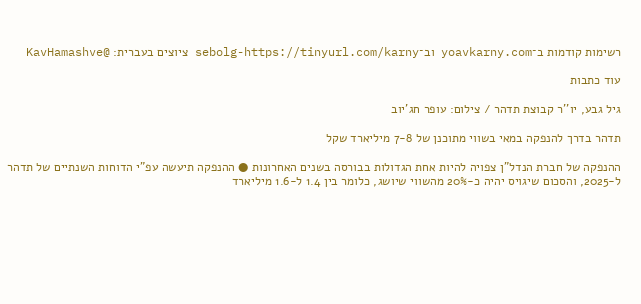רשימות קודמות ב־yoavkarny.com וב־sebolg-https://tinyurl.com/karny ציוצים בעברית: @KavHamashve

עוד כתבות

גיל גבע, יו''ר קבוצת תדהר / צילום: עופר חג'יוב

תדהר בדרך להנפקה במאי בשווי מתוכנן של 7-8 מיליארד שקל

ההנפקה של חברת הנדל"ן צפויה להיות אחת הגדולות בבורסה בשנים האחרונות ● ההנפקה תיעשה עפ"י הדוחות השנתיים של תדהר ל-2025, והסכום שיגויס יהיה כ-20% מהשווי שיושג, כלומר בין 1.4 ל-1.6 מיליארד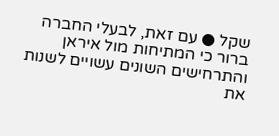שקל ● עם זאת, לבעלי החברה ברור כי המתיחות מול איראן והתרחישים השונים עשויים לשנות את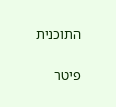התוכנית

פיטר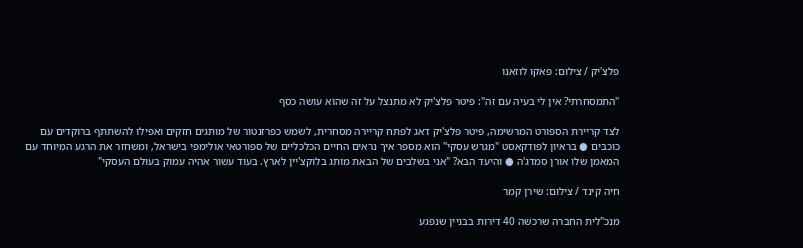פלצ'יק / צילום: פאקו לוזאנו

"התמסחרתי? אין לי בעיה עם זה": פיטר פלצ'יק לא מתנצל על זה שהוא עושה כסף

לצד קריירת הספורט המרשימה, פיטר פלצ'יק דאג לפתח קריירה מסחרית, לשמש כפרזנטור של מותגים חזקים ואפילו להשתתף ברוקדים עם כוכבים ● בראיון לפודקאסט "מגרש עסקי" הוא מספר איך נראים החיים הכלכליים של ספורטאי אולימפי בישראל, ומשחזר את הרגע המיוחד עם המאמן שלו אורן סמדג'ה ● והיעד הבא? "אני בשלבים של הבאת מותג בלוקצ'יין לארץ. בעוד עשור אהיה עמוק בעולם העסקי"

חיה קינד / צילום: שירן קמר

מנכ"לית החברה שרכשה 40 דירות בבניין שנפגע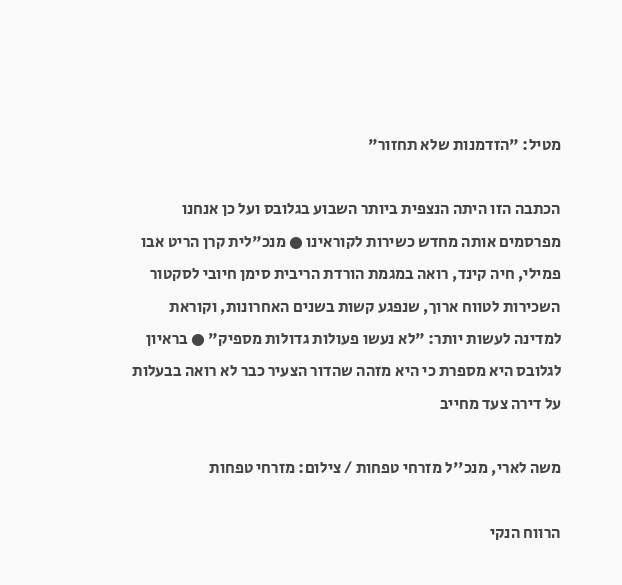מטיל: "הזדמנות שלא תחזור"

הכתבה הזו היתה הנצפית ביותר השבוע בגלובס ועל כן אנחנו מפרסמים אותה מחדש כשירות לקוראינו ● מנכ"לית קרן הריט אבו פמילי, חיה קינד, רואה במגמת הורדת הריבית סימן חיובי לסקטור השכירות לטווח ארוך, שנפגע קשות בשנים האחרונות, וקוראת למדינה לעשות יותר: "לא נעשו פעולות גדולות מספיק" ● בראיון לגלובס היא מספרת כי היא מזהה שהדור הצעיר כבר לא רואה בבעלות על דירה צעד מחייב

משה לארי, מנכ''ל מזרחי טפחות / צילום: מזרחי טפחות

הרווח הנקי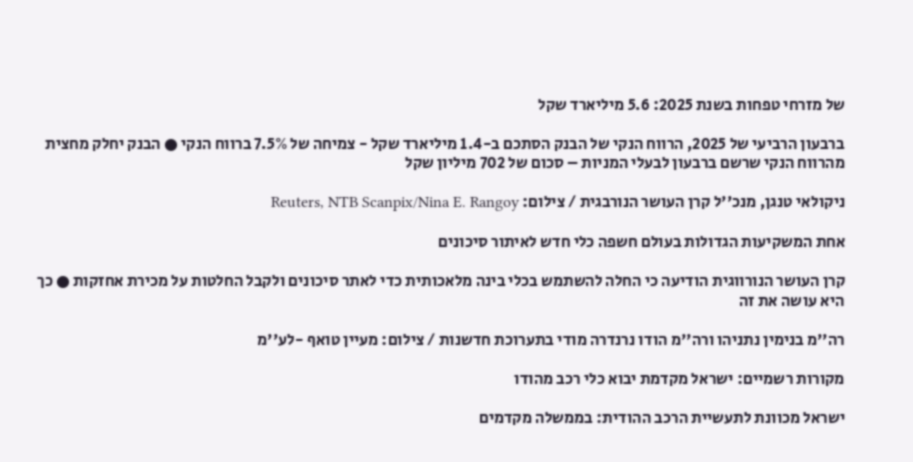של מזרחי טפחות בשנת 2025: 5.6 מיליארד שקל

ברבעון הרביעי של 2025, הרווח הנקי של הבנק הסתכם ב-1.4 מיליארד שקל - צמיחה של 7.5% ברווח הנקי ● הבנק יחלק מחצית מהרווח הנקי שרשם ברבעון לבעלי המניות – סכום של 702 מיליון שקל

ניקולאי טנגן, מנכ''ל קרן העושר הנורבגית / צילום: Reuters, NTB Scanpix/Nina E. Rangoy

אחת המשקיעות הגדולות בעולם חשפה כלי חדש לאיתור סיכונים

קרן העושר הנורווגית הודיעה כי החלה להשתמש בכלי בינה מלאכותית כדי לאתר סיכונים ולקבל החלטות על מכירת אחזקות ● כך היא עושה את זה

רה''מ בנימין נתניהו ורה''מ הודו נרנדרה מודי בתערוכת חדשנות / צילום: מעיין טואף -לע''מ

מקורות רשמיים: ישראל מקדמת יבוא כלי רכב מהודו

ישראל מכוונת לתעשיית הרכב ההודית: בממשלה מקדמים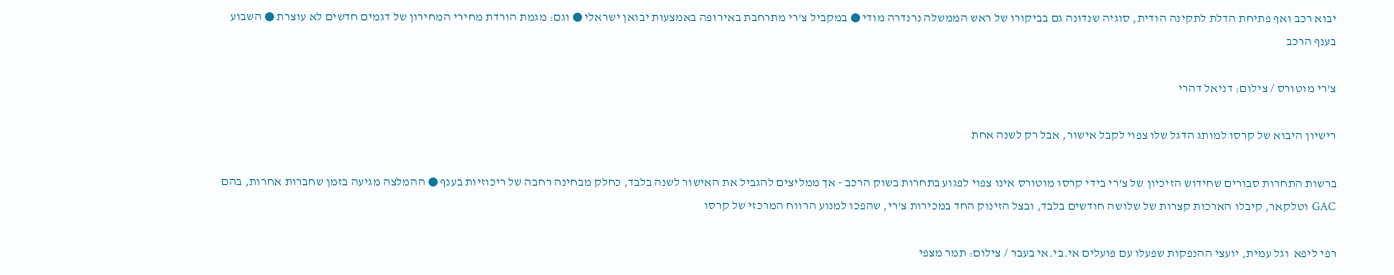יבוא רכב ואף פתיחת הדלת לתקינה הודית, סוגיה שנדונה גם בביקורו של ראש הממשלה נרנדרה מודי ● במקביל צ'רי מתרחבת באירופה באמצעות יבואן ישראלי ● וגם: מגמת הורדת מחירי המחירון של דגמים חדשים לא עוצרת ● השבוע בענף הרכב

צ'רי מוטורס / צילום: דניאל דהרי

רישיון היבוא של קרסו למותג הדגל שלו צפוי לקבל אישור, אבל רק לשנה אחת

ברשות התחרות סבורים שחידוש הזיכיון של צ’רי בידי קרסו מוטורס אינו צפוי לפגוע בתחרות בשוק הרכב - אך ממליצים להגביל את האישור לשנה בלבד, כחלק מבחינה רחבה של ריכוזיות בענף ● ההמלצה מגיעה בזמן שחברות אחרות, בהם GAC וטלקאר, קיבלו הארכות קצרות של שלושה חודשים בלבד, ובצל הזינוק החד במכירות צ’רי, שהפכו למנוע הרווח המרכזי של קרסו

רפי ליפא  וגל עמית, יועצי ההנפקות שפעלו עם פועלים אי.בי.אי בעבר / צילום: תמר מצפי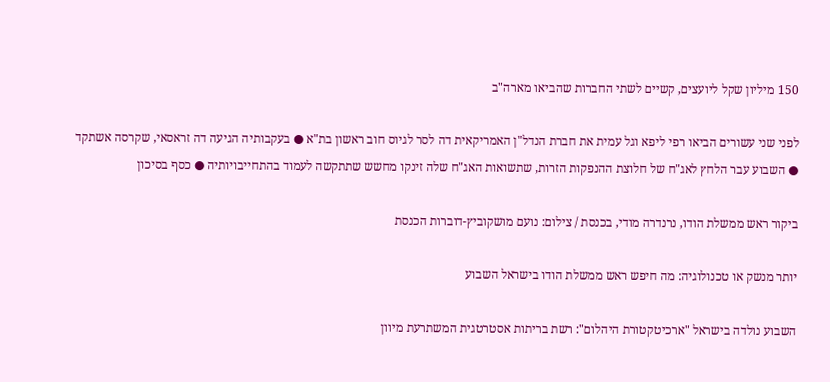150 מיליון שקל ליועצים, קשיים לשתי החברות שהביאו מארה"ב

לפני שני עשורים הביאו רפי ליפא וגל עמית את חברת הנדל"ן האמריקאית דה לסר לגיוס חוב ראשון בת"א ● בעקבותיה הגיעה דה זראסאי, שקרסה אשתקד ● השבוע עבר הלחץ לאג"ח של חלוצת ההנפקות הזרות, שתשואות האג"ח שלה זינקו מחשש שתתקשה לעמוד בהתחייבויותיה ● כסף בסיכון

ביקור ראש ממשלת הודו, נרנדרה מודי, בכנסת / צילום: נועם מושקוביץ-דוברות הכנסת

יותר מנשק או טכנולוגיה: מה חיפש ראש ממשלת הודו בישראל השבוע

השבוע נולדה בישראל "ארכיטקטורת היהלום": רשת בריתות אסטרטגית המשתרעת מיוון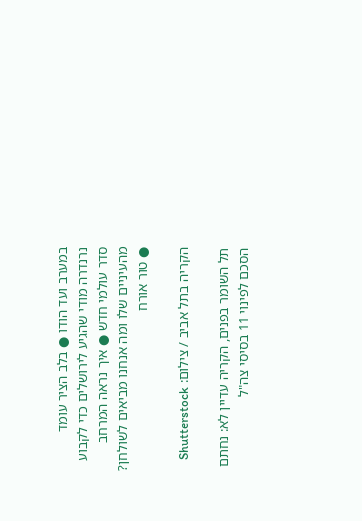במערב ועד הודו ● בלב הציר עומד נרנדרה מודי שהגיע לירושלים כדי לקבוע סדר עולמי חדש ● איך נראה המרחב מהעיניים שלו ומה אנחנו מביאים לשולחן? ● טור אורח

הקריה בתל אביב / צילום: Shutterstock

תל השומר בפנים, הקריה עדיין לא: נחתם הסכם לפינוי 11 בסיסי צה"ל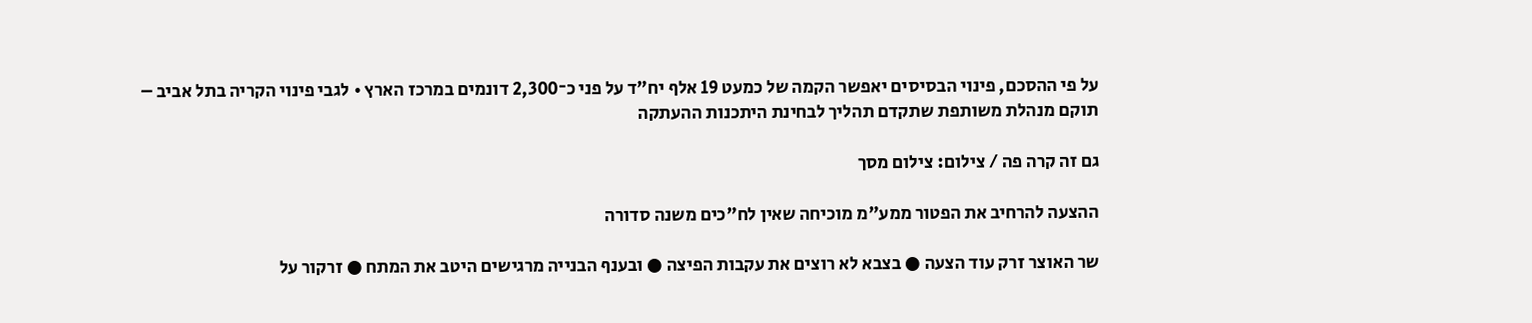על פי ההסכם, פינוי הבסיסים יאפשר הקמה של כמעט 19 אלף יח"ד על פני כ־2,300 דונמים במרכז הארץ • לגבי פינוי הקריה בתל אביב – תוקם מנהלת משותפת שתקדם תהליך לבחינת היתכנות ההעתקה

גם זה קרה פה / צילום: צילום מסך

ההצעה להרחיב את הפטור ממע"מ מוכיחה שאין לח"כים משנה סדורה

שר האוצר זרק עוד הצעה ● בצבא לא רוצים את עקבות הפיצה ● ובענף הבנייה מרגישים היטב את המתח ● זרקור על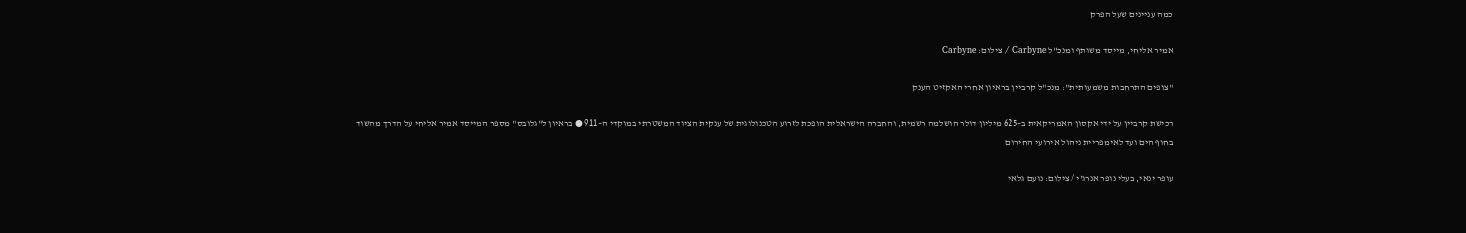כמה עניינים שעל הפרק

אמיר אליחי, מייסד משותף ומנכ''ל Carbyne / צילום: Carbyne

"צופים התרחבות משמעותית": מנכ"ל קרביין בראיון אחרי האקזיט הענק

רכישת קרביין על ידי אקסון האמריקאית ב–625 מיליון דולר הושלמה רשמית, והחברה הישראלית הופכת לזרוע הטכנולוגית של ענקית הציוד המשטרתי במוקדי ה–911 ● בראיון ל"גלובס" מספר המייסד אמיר אליחי על הדרך מהשוד בחוף הים ועד לאימפריית ניהול אירועי החירום

עופר ינאי, בעלי נופר אנרג'י / צילום: נועם גלאי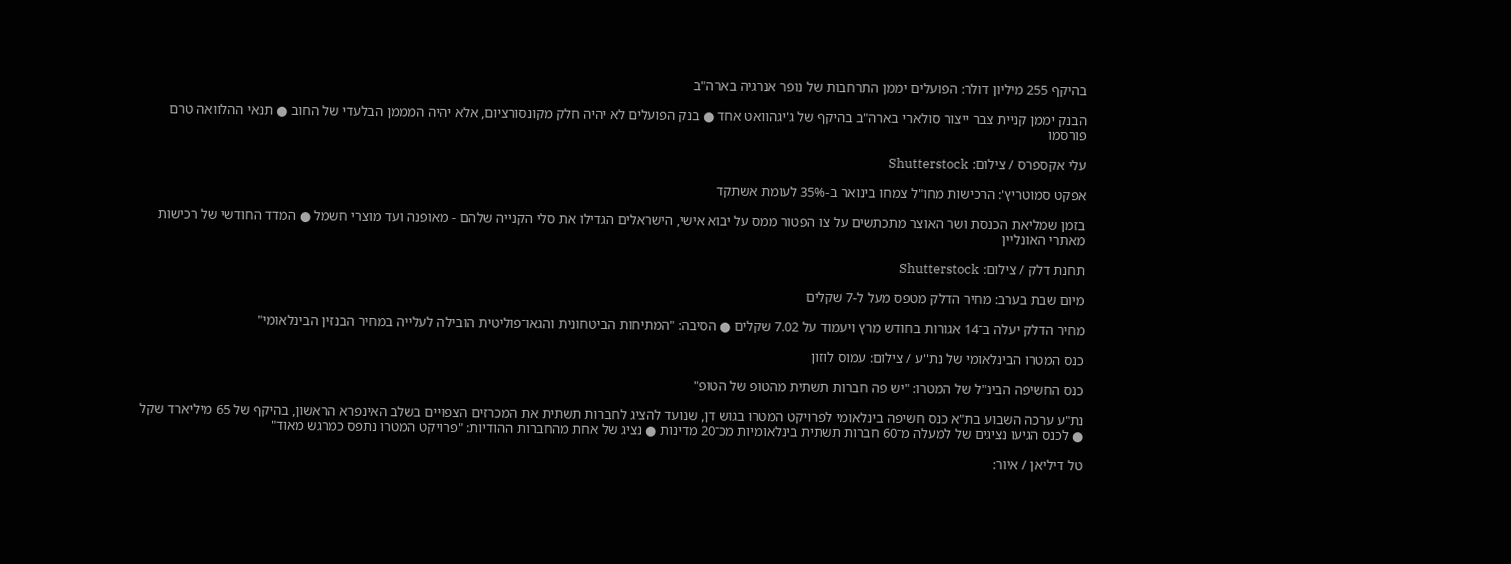בהיקף 255 מיליון דולר: הפועלים יממן התרחבות של נופר אנרגיה בארה"ב

הבנק יממן קניית צבר ייצור סולארי בארה"ב בהיקף של ג'יגהוואט אחד ● בנק הפועלים לא יהיה חלק מקונסורציום, אלא יהיה המממן הבלעדי של החוב ● תנאי ההלוואה טרם פורסמו

עלי אקספרס / צילום: Shutterstock

אפקט סמוטריץ': הרכישות מחו"ל צמחו בינואר ב-35% לעומת אשתקד

בזמן שמליאת הכנסת ושר האוצר מתכתשים על צו הפטור ממס על יבוא אישי, הישראלים הגדילו את סלי הקנייה שלהם - מאופנה ועד מוצרי חשמל ● המדד החודשי של רכישות מאתרי האונליין

תחנת דלק / צילום: Shutterstock

מיום שבת בערב: מחיר הדלק מטפס מעל ל-7 שקלים

מחיר הדלק יעלה ב־14 אגורות בחודש מרץ ויעמוד על 7.02 שקלים ● הסיבה: "המתיחות הביטחונית והגאו־פוליטית הובילה לעלייה במחיר הבנזין הבינלאומי"

כנס המטרו הבינלאומי של נת''ע / צילום: עמוס לוזון

כנס החשיפה הבינ"ל של המטרו: "יש פה חברות תשתית מהטופ של הטופ"

נת"ע ערכה השבוע בת"א כנס חשיפה בינלאומי לפרויקט המטרו בגוש דן, שנועד להציג לחברות תשתית את המכרזים הצפויים בשלב האינפרא הראשון, בהיקף של 65 מיליארד שקל ● לכנס הגיעו נציגים של למעלה מ־60 חברות תשתית בינלאומיות מכ־20 מדינות ● נציג של אחת מהחברות ההודיות: "פרויקט המטרו נתפס כמרגש מאוד"

טל דיליאן / איור: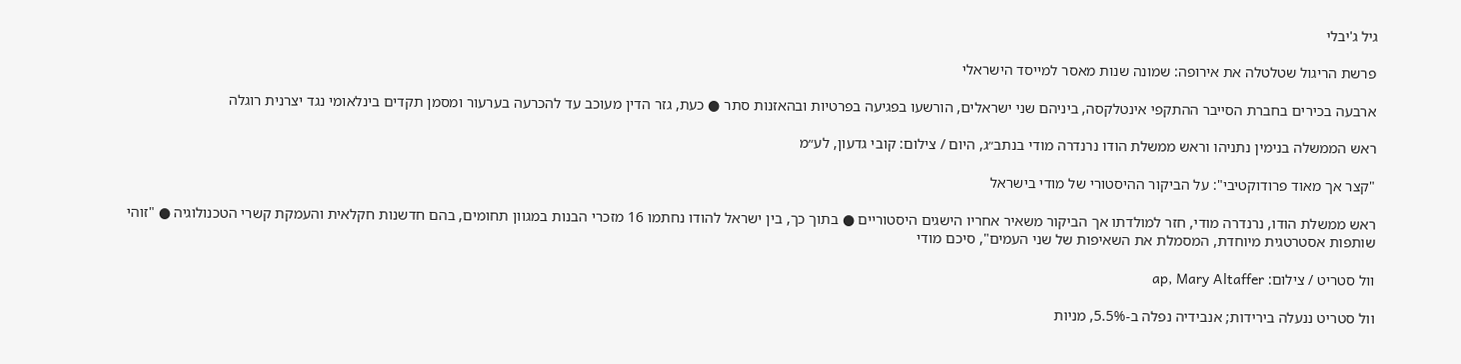גיל ג'יבלי

פרשת הריגול שטלטלה את אירופה: שמונה שנות מאסר למייסד הישראלי

ארבעה בכירים בחברת הסייבר ההתקפי אינטלקסה, ביניהם שני ישראלים, הורשעו בפגיעה בפרטיות ובהאזנות סתר ● כעת, גזר הדין מעוכב עד להכרעה בערעור ומסמן תקדים בינלאומי נגד יצרנית רוגלה

ראש הממשלה בנימין נתניהו וראש ממשלת הודו נרנדרה מודי בנתב״ג, היום / צילום: קובי גדעון, לע״מ

"קצר אך מאוד פרודוקטיבי": על הביקור ההיסטורי של מודי בישראל

ראש ממשלת הודו, נרנדרה מודי, חזר למולדתו אך הביקור משאיר אחריו הישגים היסטוריים ● בתוך כך, בין ישראל להודו נחתמו 16 מזכרי הבנות במגוון תחומים, בהם חדשנות חקלאית והעמקת קשרי הטכנולוגיה ● "זוהי שותפות אסטרטגית מיוחדת, המסמלת את השאיפות של שני העמים", סיכם מודי

וול סטריט / צילום: ap, Mary Altaffer

וול סטריט ננעלה בירידות; אנבידיה נפלה ב-5.5%, מניות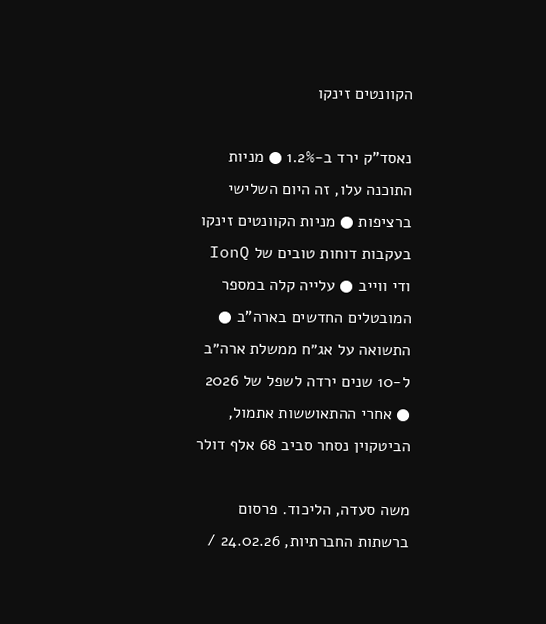הקוונטים זינקו

נאסד"ק ירד ב-1.2% ● מניות התוכנה עלו, זה היום השלישי ברציפות ● מניות הקוונטים זינקו בעקבות דוחות טובים של IonQ ודי ווייב ● עלייה קלה במספר המובטלים החדשים בארה"ב ● התשואה על אג״ח ממשלת ארה״ב ל-10 שנים ירדה לשפל של 2026 ● אחרי ההתאוששות אתמול, הביטקוין נסחר סביב 68 אלף דולר

משה סעדה, הליכוד. פרסום ברשתות החברתיות, 24.02.26 /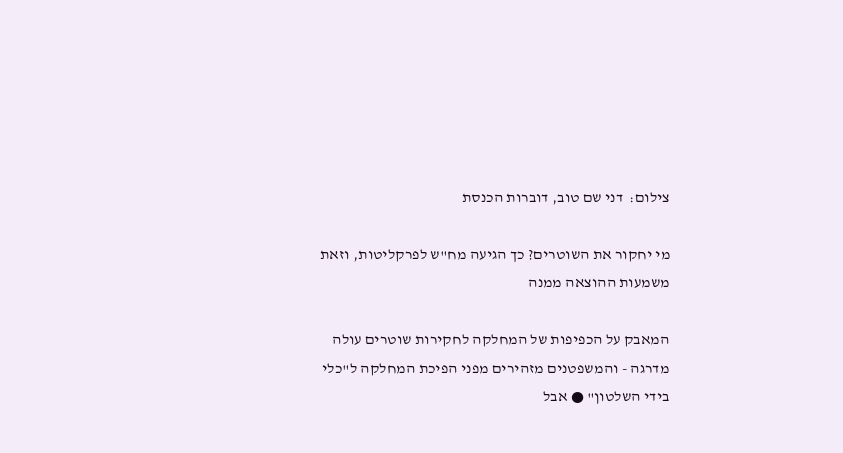צילום:  דני שם טוב, דוברות הכנסת

מי יחקור את השוטרים? כך הגיעה מח"ש לפרקליטות, וזאת משמעות ההוצאה ממנה

המאבק על הכפיפות של המחלקה לחקירות שוטרים עולה מדרגה - והמשפטנים מזהירים מפני הפיכת המחלקה ל"כלי בידי השלטון" ● אבל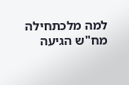למה מלכתחילה מח"ש הגיעה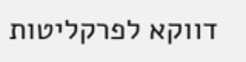דווקא לפרקליטות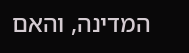המדינה, והאם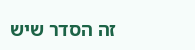זה הסדר שיש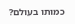כמותו בעולם?